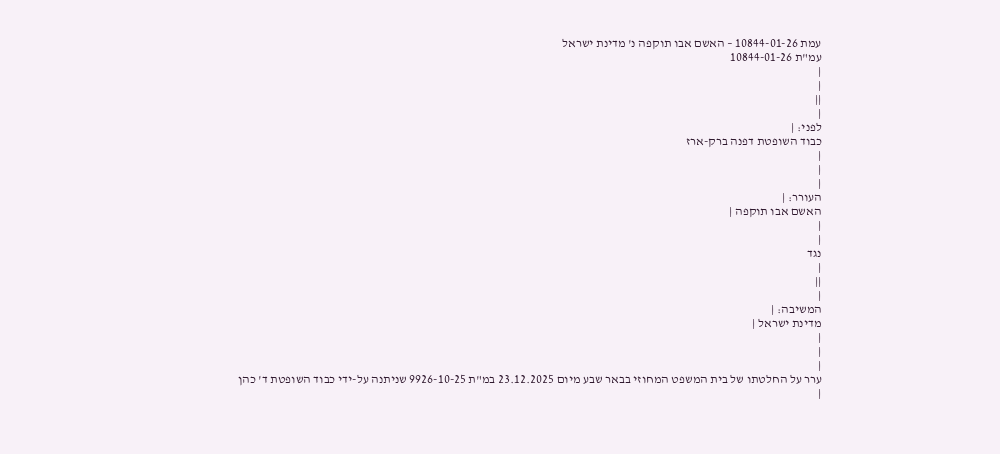עמת 10844-01-26 – האשם אבו תוקפה נ' מדינת ישראל
עמ"ת 10844-01-26
|
|
||
|
לפני: |
כבוד השופטת דפנה ברק-ארז
|
|
|
העורר: |
האשם אבו תוקפה |
|
|
נגד
|
||
|
המשיבה: |
מדינת ישראל |
|
|
|
ערר על החלטתו של בית המשפט המחוזי בבאר שבע מיום 23.12.2025 במ"ת 9926-10-25 שניתנה על-ידי כבוד השופטת ד' כהן
|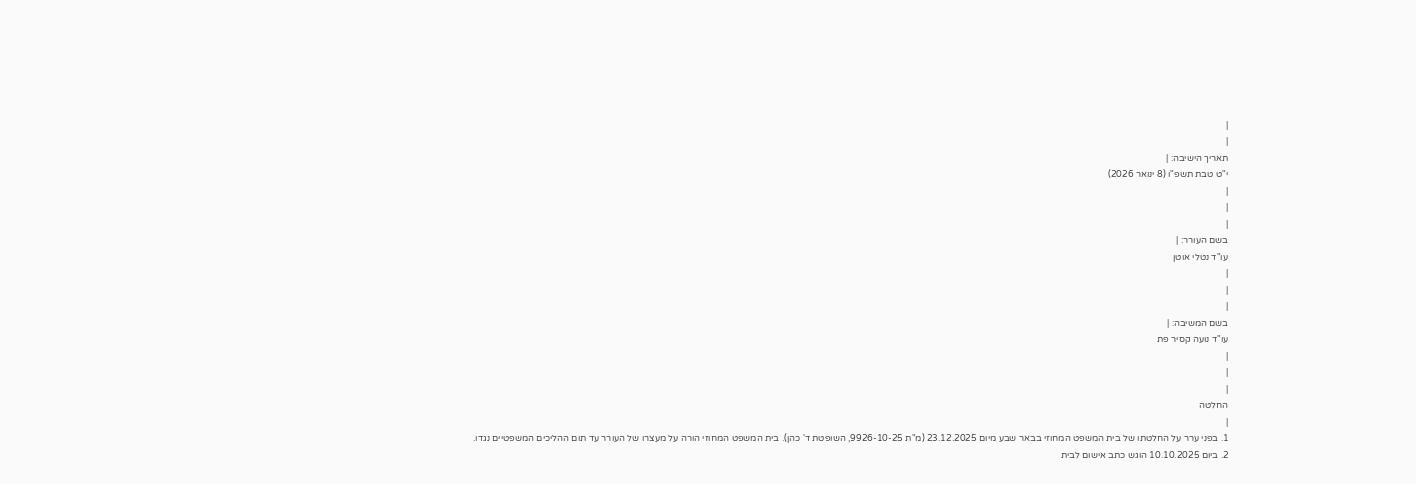|
|
תאריך הישיבה: |
י"ט טבת תשפ"ו (8 ינואר 2026)
|
|
|
בשם העורר: |
עו"ד נטלי אוטן
|
|
|
בשם המשיבה: |
עו"ד נועה קסיר פת
|
|
|
החלטה
|
1. בפני ערר על החלטתו של בית המשפט המחוזי בבאר שבע מיום 23.12.2025 (מ"ת 9926-10-25, השופטת ד' כהן). בית המשפט המחוזי הורה על מעצרו של העורר עד תום ההליכים המשפטיים נגדו.
2. ביום 10.10.2025 הוגש כתב אישום לבית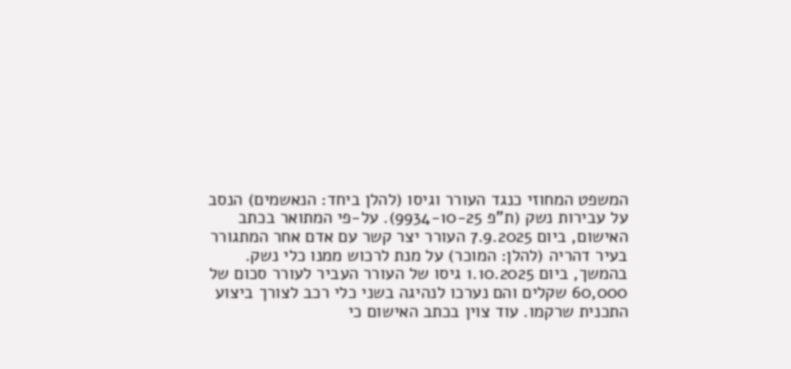המשפט המחוזי כנגד העורר וגיסו (להלן ביחד: הנאשמים) הנסב על עבירות נשק (ת"פ 9934-10-25). על-פי המתואר בכתב האישום, ביום 7.9.2025 העורר יצר קשר עם אדם אחר המתגורר בעיר דהריה (להלן: המוכר) על מנת לרכוש ממנו כלי נשק. בהמשך, ביום 1.10.2025 גיסו של העורר העביר לעורר סכום של 60,000 שקלים והם נערכו לנהיגה בשני כלי רכב לצורך ביצוע התכנית שרקמו. עוד צוין בכתב האישום כי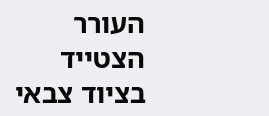העורר הצטייד בציוד צבאי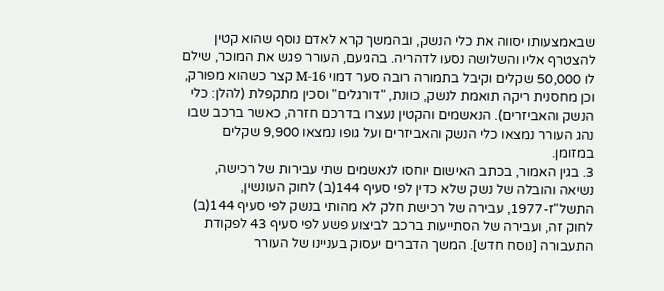שבאמצעותו יסווה את כלי הנשק, ובהמשך קרא לאדם נוסף שהוא קטין להצטרף אליו והשלושה נסעו לדהריה. בהגיעם, העורר פגש את המוכר, שילם לו 50,000 שקלים וקיבל בתמורה רובה סער דמוי M-16 קצר כשהוא מפורק, וכן מחסנית ריקה תואמת לנשק, כוונת, "דורגלים" וסכין מתקפלת (להלן: כלי הנשק והאביזרים). הנאשמים והקטין נעצרו בדרכם חזרה, כאשר ברכב שבו נהג העורר נמצאו כלי הנשק והאביזרים ועל גופו נמצאו 9,900 שקלים במזומן.
3. בגין האמור, בכתב האישום יוחסו לנאשמים שתי עבירות של רכישה, נשיאה והובלה של נשק שלא כדין לפי סעיף 144(ב) לחוק העונשין, התשל"ז-1977, עבירה של רכישת חלק לא מהותי בנשק לפי סעיף 144(ב) לחוק זה, ועבירה של הסתייעות ברכב לביצוע פשע לפי סעיף 43 לפקודת התעבורה [נוסח חדש]. המשך הדברים יעסוק בעניינו של העורר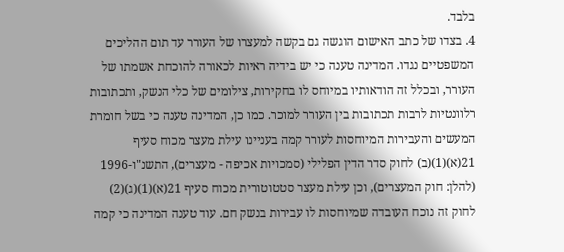בלבד.
4. בצדו של כתב האישום הוגשה גם בקשה למעצרו של העורר עד תום ההליכים המשפטיים נגדו. המדינה טענה כי יש בידיה ראיות לכאורה להוכחת אשמתו של העורר, ובכלל זה הודאותיו במיוחס לו בחקירות, צילומים של כלי הנשק, ותכתובות רלוונטיות לרבות תכתובות בין העורר למוכר. כמו כן, המדינה טענה כי בשל חומרת המעשים והעבירות המיוחסות לעורר קמה בעניינו עילת מעצר מכוח סעיף 21(א)(1)(ב) לחוק סדר הדין הפלילי (סמכויות אכיפה - מעצרים), התשנ"ו-1996 (להלן: חוק המעצרים), וכן עילת מעצר סטטוטורית מכוח סעיף 21(א)(1)(ג)(2) לחוק זה נוכח העובדה שמיוחסות לו עבירות בנשק חם. עוד טענה המדינה כי קמה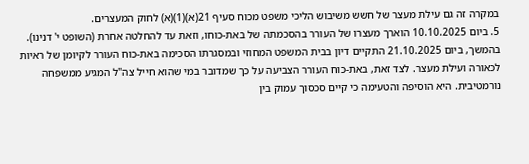במקרה זה גם עילת מעצר של חשש משיבוש הליכי משפט מכוח סעיף 21(א)(1)(א) לחוק המעצרים.
5. ביום 10.10.2025 הוארך מעצרו של העורר בהסכמתה של באת-כוחו, וזאת עד להחלטה אחרת (השופט י' דנינו). בהמשך, ביום 21.10.2025 התקיים דיון בבית המשפט המחוזי ובמסגרתו הסכימה באת-כוח העורר לקיומן של ראיות לכאורה ועילת מעצר. לצד זאת, באת-כוח העורר הצביעה על כך שמדובר במי שהוא חייל צה"ל המגיע ממשפחה נורמטיבית. היא הוסיפה והטעימה כי קיים סכסוך עמוק בין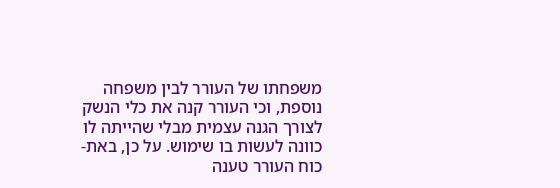משפחתו של העורר לבין משפחה נוספת, וכי העורר קנה את כלי הנשק לצורך הגנה עצמית מבלי שהייתה לו כוונה לעשות בו שימוש. על כן, באת-כוח העורר טענה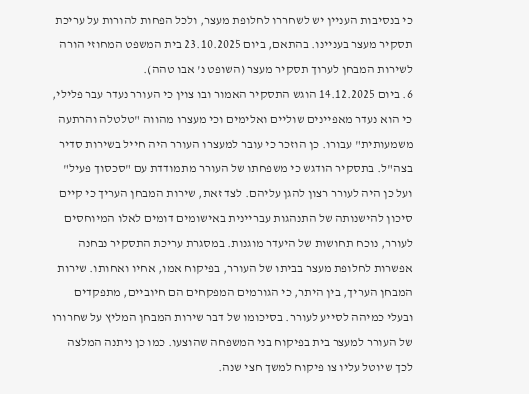כי בנסיבות העניין יש לשחררו לחלופת מעצר, ולכל הפחות להורות על עריכת תסקיר מעצר בעניינו. בהתאם, ביום 23.10.2025 בית המשפט המחוזי הורה לשירות המבחן לערוך תסקיר מעצר (השופט נ' אבו טהה).
6. ביום 14.12.2025 הוגש התסקיר האמור ובו צוין כי העורר נעדר עבר פלילי, כי הוא נעדר מאפיינים שוליים ואלימים וכי מעצרו מהווה "טלטלה והרתעה משמעותית" עבורו. כן הוזכר כי עובר למעצרו העורר היה חייל בשירות סדיר בצה"ל. בתסקיר הודגש כי משפחתו של העורר מתמודדת עם "סכסוך פעיל" ועל כן היה לעורר רצון להגן עליהם. לצד זאת, שירות המבחן העריך כי קיים סיכון להישנותה של התנהגות עבריינית באישומים דומים לאלו המיוחסים לעורר, נוכח תחושות של היעדר מוגנות. במסגרת עריכת התסקיר נבחנה אפשרות לחלופת מעצר בביתו של העורר, בפיקוח אמו, אחיו ואחותו. שירות המבחן העריך, בין היתר, כי הגורמים המפקחים הם חיוביים, מתפקדים ובעלי כמיהה לסייע לעורר. בסיכומו של דבר שירות המבחן המליץ על שחרורו של העורר למעצר בית בפיקוח בני המשפחה שהוצעו. כמו כן ניתנה המלצה לכך שיוטל עליו צו פיקוח למשך חצי שנה.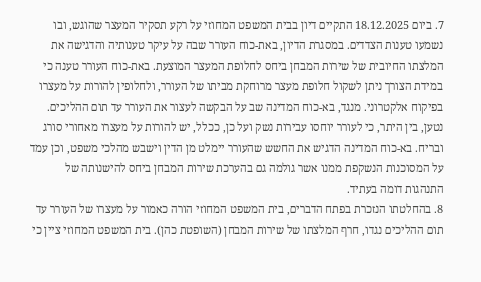7. ביום 18.12.2025 התקיים דיון בבית המשפט המחוזי על רקע תסקיר המעצר שהוגש, ובו נשמעו טענות הצדדים. במסגרת הדיון, באת-כוח העורר שבה על עיקר טענותיה והדגישה את המלצתו החיובית של שירות המבחן ביחס לחלופת המעצר המוצעת. באת-כוח העורר טענה כי במידת הצורך ניתן לשקול חלופת מעצר מרוחקת מביתו של העורר, ולחלופין להורות על מעצרו בפיקוח אלקטרוני. מנגד, בא-כוח המדינה שב על הבקשה לעצור את העורר עד תום ההליכים. נטען, בין היתר, כי לעורר יוחסו עבירות נשק ועל כן, ככלל, יש להורות על מעצרו מאחורי סורג ובריח. בא-כוח המדינה הדגיש את החשש שהעורר יימלט מן הדין וישבש מהלכי משפט, וכן עמד על המסוכנות הנשקפת ממנו אשר גולמה גם בהערכת שירות המבחן ביחס להישנותה של התנהגות דומה בעתיד.
8. בהחלטתו הנזכרת בפתח הדברים, בית המשפט המחוזי הורה כאמור על מעצרו של העורר עד תום ההליכים נגדו, חרף המלצתו של שירות המבחן (השופטת כהן). בית המשפט המחוזי ציין כי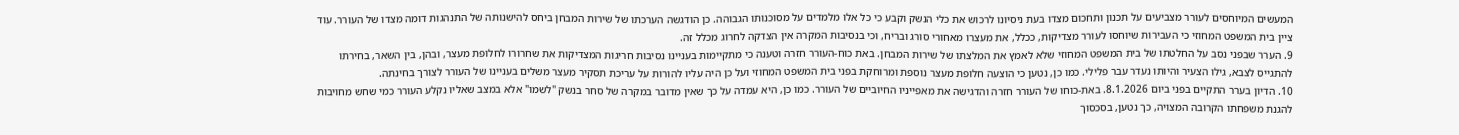המעשים המיוחסים לעורר מצביעים על תכנון ותחכום מצדו בעת ניסיונו לרכוש את כלי הנשק וקבע כי כל אלו מלמדים על מסוכנותו הגבוהה. כן הודגשה הערכתו של שירות המבחן ביחס להישנותה של התנהגות דומה מצדו של העורר. עוד ציין בית המשפט המחוזי כי העבירות שיוחסו לעורר מצדיקות, ככלל, את מעצרו מאחורי סורג ובריח, וכי בנסיבות המקרה אין הצדקה לחרוג מכלל זה.
9. הערר שבפני נסב על החלטתו של בית המשפט המחוזי שלא לאמץ את המלצתו של שירות המבחן. באת כוח-העורר חזרה וטענה כי מתקיימות בעניינו נסיבות חריגות המצדיקות את שחרורו לחלופת מעצר, ובהן, בין השאר, בחירתו להתגייס לצבא, גילו הצעיר והיותו נעדר עבר פלילי. כמו כן, נטען כי הוצעה חלופת מעצר נוספת ומרוחקת בפני בית המשפט המחוזי ועל כן היה עליו להורות על עריכת תסקיר מעצר משלים בעניינו של העורר לצורך בחינתה.
10. הדיון בערר התקיים בפני ביום 8.1.2026. באת-כוחו של העורר חזרה והדגישה את מאפייניו החיוביים של העורר. כמו כן, היא עמדה על כך שאין מדובר במקרה של סחר בנשק "לשמו" אלא במצב שאליו נקלע העורר כמי שחש מחויבות להגנת משפחתו הקרובה המצויה, כך נטען, בסכסוך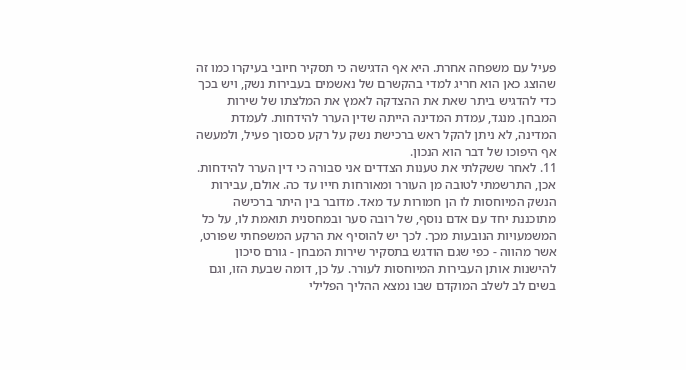פעיל עם משפחה אחרת. היא אף הדגישה כי תסקיר חיובי בעיקרו כמו זה שהוצג כאן הוא חריג למדי בהקשרם של נאשמים בעבירות נשק, ויש בכך כדי להדגיש ביתר שאת את ההצדקה לאמץ את המלצתו של שירות המבחן. מנגד, עמדת המדינה הייתה שדין הערר להידחות. לעמדת המדינה, לא ניתן להקל ראש ברכישת נשק על רקע סכסוך פעיל, ולמעשה אף היפוכו של דבר הוא הנכון.
11. לאחר ששקלתי את טענות הצדדים אני סבורה כי דין הערר להידחות. אכן, התרשמתי לטובה מן העורר ומאורחות חייו עד כה. אולם, עבירות הנשק המיוחסות לו הן חמורות עד מאד. מדובר בין היתר ברכישה מתוכננת יחד עם אדם נוסף, של רובה סער ובמחסנית תואמת לו, על כל המשמעויות הנובעות מכך. לכך יש להוסיף את הרקע המשפחתי שפורט, אשר מהווה - כפי שגם הודגש בתסקיר שירות המבחן - גורם סיכון להישנות אותן העבירות המיוחסות לעורר. על כן, דומה שבעת הזו, וגם בשים לב לשלב המוקדם שבו נמצא ההליך הפלילי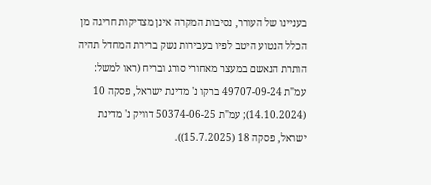בעניינו של העורר, נסיבות המקרה אינן מצדיקות חריגה מן הכלל הנטוע היטב לפיו בעבירות נשק ברירת המחדל תהיה הותרת הנאשם במעצר מאחורי סורג ובריח (ראו למשל: עמ"ת 49707-09-24 ברקו נ' מדינת ישראל, פסקה 10 (14.10.2024); עמ"ת 50374-06-25 דוויק נ' מדינת ישראל, פסקה 18 (15.7.2025)).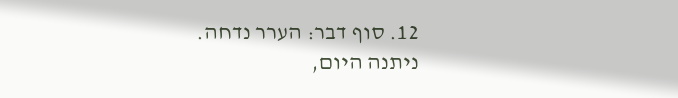12. סוף דבר: הערר נדחה.
ניתנה היום,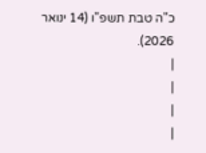כ"ה טבת תשפ"ו (14 ינואר 2026).
|
|
|
|